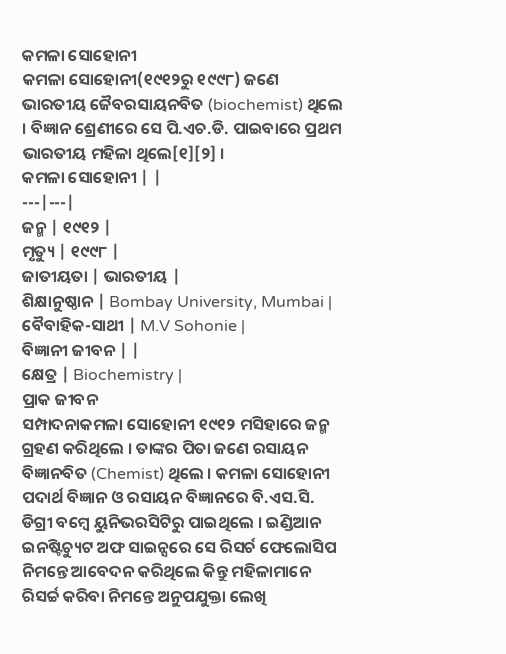କମଳା ସୋହୋନୀ
କମଳା ସୋହୋନୀ(୧୯୧୨ରୁ ୧୯୯୮) ଜଣେ ଭାରତୀୟ ଜୈବରସାୟନବିତ (biochemist) ଥିଲେ । ବିଜ୍ଞାନ ଶ୍ରେଣୀରେ ସେ ପି.ଏଚ.ଡି. ପାଇବାରେ ପ୍ରଥମ ଭାରତୀୟ ମହିଳା ଥିଲେ[୧][୨] ।
କମଳା ସୋହୋନୀ | |
---|---|
ଜନ୍ମ | ୧୯୧୨ |
ମୃତ୍ୟୁ | ୧୯୯୮ |
ଜାତୀୟତା | ଭାରତୀୟ |
ଶିକ୍ଷାନୁଷ୍ଠାନ | Bombay University, Mumbai |
ବୈବାହିକ-ସାଥୀ | M.V Sohonie |
ବିଜ୍ଞାନୀ ଜୀବନ | |
କ୍ଷେତ୍ର | Biochemistry |
ପ୍ରାକ ଜୀବନ
ସମ୍ପାଦନାକମଳା ସୋହୋନୀ ୧୯୧୨ ମସିହାରେ ଜନ୍ମ ଗ୍ରହଣ କରିଥିଲେ । ତାଙ୍କର ପିତା ଜଣେ ରସାୟନ ବିଜ୍ଞାନବିତ (Chemist) ଥିଲେ । କମଳା ସୋହୋନୀ ପଦାର୍ଥ ବିଜ୍ଞାନ ଓ ରସାୟନ ବିଜ୍ଞାନରେ ବି.ଏସ.ସି. ଡିଗ୍ରୀ ବମ୍ବେ ୟୁନିଭରସିଟିରୁ ପାଇଥିଲେ । ଇଣ୍ଡିଆନ ଇନଷ୍ଟିଚ୍ୟୁଟ ଅଫ ସାଇନ୍ସରେ ସେ ରିସର୍ଚ ଫେଲୋସିପ ନିମନ୍ତେ ଆବେଦନ କରିଥିଲେ କିନ୍ତୁ ମହିଳାମାନେ ରିସର୍ଚ୍ଚ କରିବା ନିମନ୍ତେ ଅନୁପଯୁକ୍ତା ଲେଖି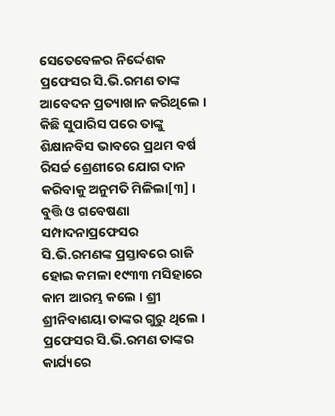ସେତେବେଳର ନିର୍ଦ୍ଦେଶକ ପ୍ରଫେସର ସି.ଭି.ରମଣ ତାଙ୍କ ଆବେଦନ ପ୍ରତ୍ୟାଖାନ କରିଥିଲେ । କିଛି ସୁପାରିସ ପରେ ତାଙ୍କୁ ଶିକ୍ଷାନବିସ ଭାବରେ ପ୍ରଥମ ବର୍ଷ ରିସର୍ଚ୍ଚ ଶ୍ରେଣୀରେ ଯୋଗ ଦାନ କରିବାକୁ ଅନୁମତି ମିଳିଲା[୩] ।
ବୁତ୍ତି ଓ ଗବେଷଣା
ସମ୍ପାଦନାପ୍ରଫେସର ସି.ଭି.ରମଣଙ୍କ ପ୍ରସ୍ତାବରେ ରାଜି ହୋଇ କମଳା ୧୯୩୩ ମସିହାରେ କାମ ଆରମ୍ଭ କଲେ । ଶ୍ରୀ ଶ୍ରୀନିବାଶୟା ତାଙ୍କର ଗୁରୁ ଥିଲେ । ପ୍ରଫେସର ସି.ଭି.ରମଣ ତାଙ୍କର କାର୍ଯ୍ୟରେ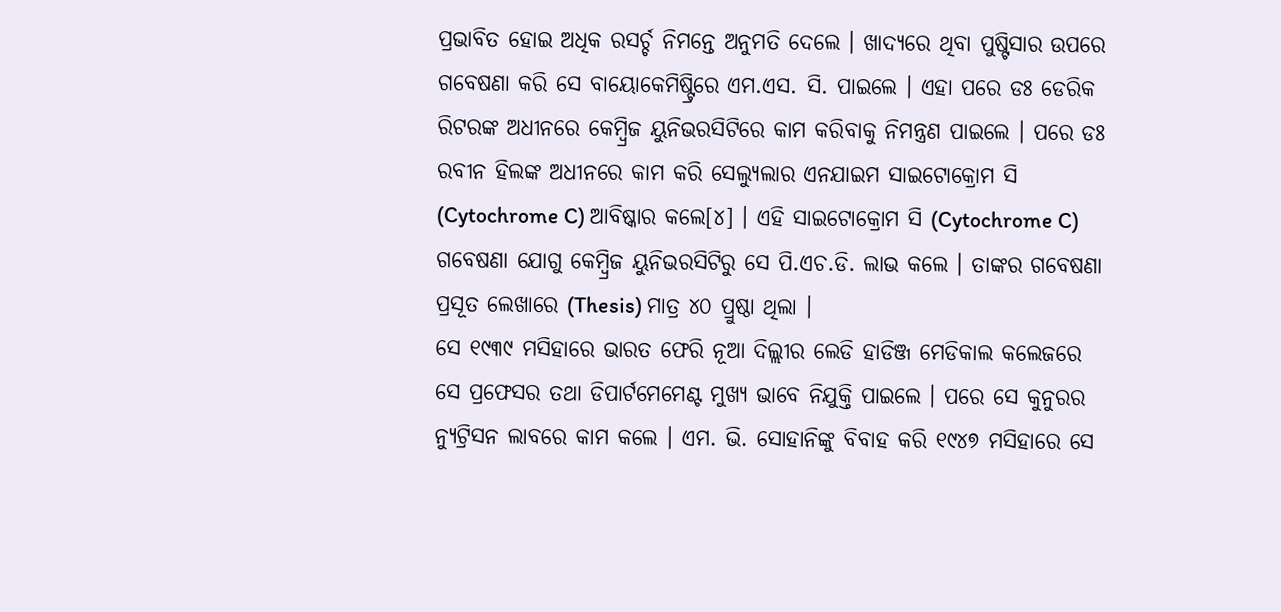ପ୍ରଭାବିତ ହୋଇ ଅଧିକ ରସର୍ଚ୍ଚ ନିମନ୍ତେ ଅନୁମତି ଦେଲେ । ଖାଦ୍ୟରେ ଥିବା ପୁଷ୍ଟିସାର ଉପରେ ଗବେଷଣା କରି ସେ ବାୟୋକେମିଷ୍ଟ୍ରିରେ ଏମ.ଏସ. ସି. ପାଇଲେ । ଏହା ପରେ ଡଃ ଡେରିକ ରିଟରଙ୍କ ଅଧୀନରେ କେମ୍ବ୍ରିଜ ୟୁନିଭରସିଟିରେ କାମ କରିବାକୁ ନିମନ୍ତ୍ରଣ ପାଇଲେ । ପରେ ଡଃ ରବୀନ ହିଲଙ୍କ ଅଧୀନରେ କାମ କରି ସେଲ୍ୟୁଲାର ଏନଯାଇମ ସାଇଟୋକ୍ରୋମ ସି (Cytochrome C) ଆବିଷ୍କାର କଲେ[୪] । ଏହି ସାଇଟୋକ୍ରୋମ ସି (Cytochrome C) ଗବେଷଣା ଯୋଗୁ କେମ୍ବ୍ରିଜ ୟୁନିଭରସିଟିରୁ ସେ ପି.ଏଚ.ଡି. ଲାଭ କଲେ । ତାଙ୍କର ଗବେଷଣା ପ୍ରସୂତ ଲେଖାରେ (Thesis) ମାତ୍ର ୪୦ ପ୍ରୁଷ୍ଠା ଥିଲା ।
ସେ ୧୯୩୯ ମସିହାରେ ଭାରତ ଫେରି ନୂଆ ଦିଲ୍ଲୀର ଲେଡି ହାଡିଞ୍ଜ ମେଡିକାଲ କଲେଜରେ ସେ ପ୍ରଫେସର ତଥା ଡିପାର୍ଟମେମେଣ୍ଟ ମୁଖ୍ୟ ଭାବେ ନିଯୁକ୍ତି ପାଇଲେ । ପରେ ସେ କୁନୁରର ନ୍ୟୁଟ୍ରିସନ ଲାବରେ କାମ କଲେ । ଏମ. ଭି. ସୋହାନିଙ୍କୁ ବିବାହ କରି ୧୯୪୭ ମସିହାରେ ସେ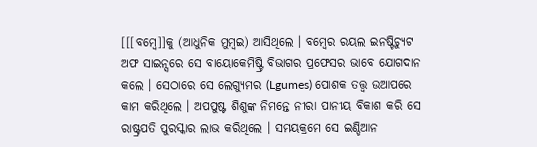[[[ବମ୍ବେ]]କୁ (ଆଧୁନିକ ମୁମ୍ବଇ) ଆସିଥିଲେ । ବମ୍ବେର ରୟଲ ଇନଷ୍ଟିଚ୍ୟୁଟ ଅଫ ସାଇନ୍ସରେ ସେ ବାୟୋକେମିଷ୍ଟ୍ରି ବିଭାଗର ପ୍ରଫେସର ଭାବେ ଯୋଗଦାନ କଲେ । ସେଠାରେ ସେ ଲେଗ୍ୟୁମର (Lgumes) ପୋଶକ ତତ୍ତ୍ୱ ଉଆପରେ କାମ କରିଥିଲେ । ଅପପୁଷ୍ଟ ଶିଶୁଙ୍କ ନିମନ୍ତେ ନୀରା ପାନୀୟ ବିକାଶ କରି ସେ ରାଷ୍ଟ୍ରପତି ପୁରସ୍କାର ଲାଭ କରିଥିଲେ । ସମୟକ୍ରମେ ସେ ଇଣ୍ଡିଆନ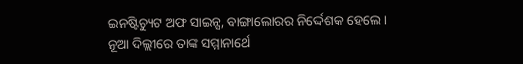ଇନଷ୍ଟିଚ୍ୟୁଟ ଅଫ ସାଇନ୍ସ, ବାଙ୍ଗାଲୋରର ନିର୍ଦ୍ଦେଶକ ହେଲେ ।
ନୂଆ ଦିଲ୍ଲୀରେ ତାଙ୍କ ସମ୍ମାନାର୍ଥେ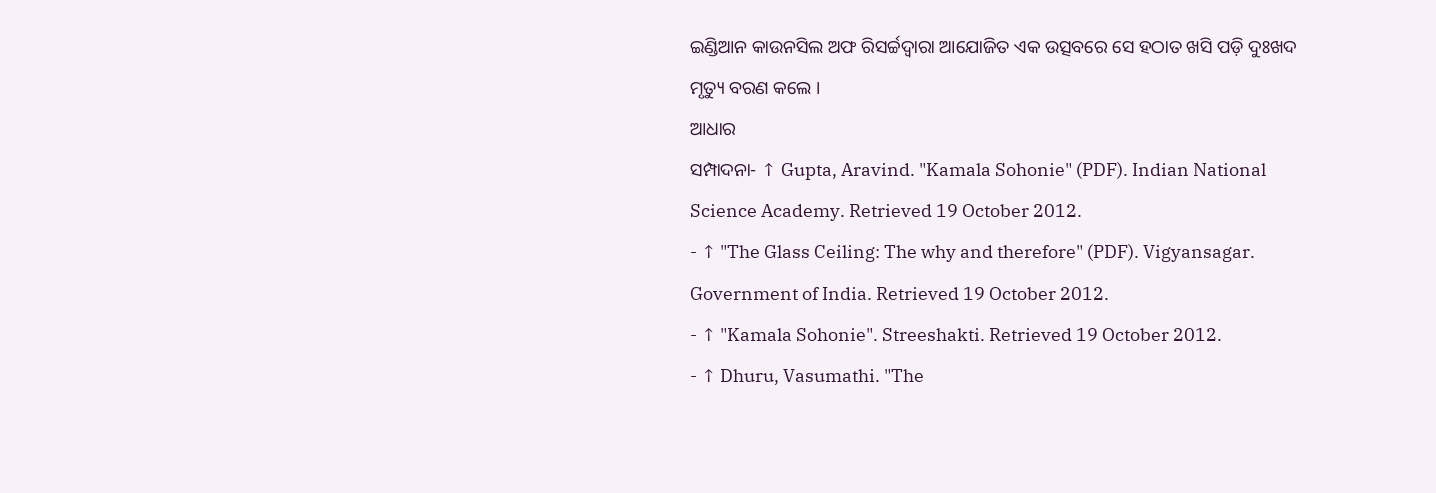ଇଣ୍ଡିଆନ କାଉନସିଲ ଅଫ ରିସର୍ଚ୍ଚଦ୍ୱାରା ଆଯୋଜିତ ଏକ ଉତ୍ସବରେ ସେ ହଠାତ ଖସି ପଡ଼ି ଦୁଃଖଦ ମୃତ୍ୟୁ ବରଣ କଲେ ।
ଆଧାର
ସମ୍ପାଦନା- ↑ Gupta, Aravind. "Kamala Sohonie" (PDF). Indian National Science Academy. Retrieved 19 October 2012.
- ↑ "The Glass Ceiling: The why and therefore" (PDF). Vigyansagar. Government of India. Retrieved 19 October 2012.
- ↑ "Kamala Sohonie". Streeshakti. Retrieved 19 October 2012.
- ↑ Dhuru, Vasumathi. "The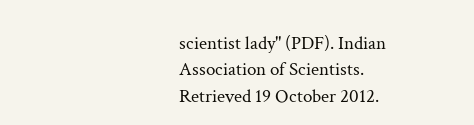scientist lady" (PDF). Indian Association of Scientists. Retrieved 19 October 2012.